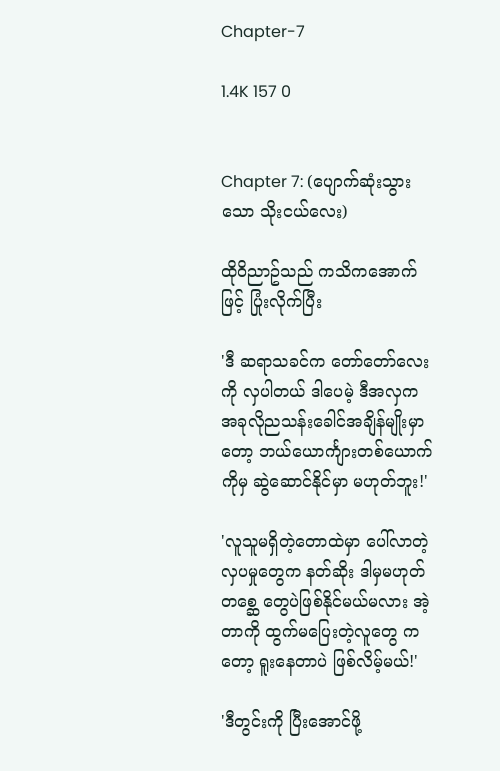Chapter-7

1.4K 157 0


Chapter 7: (ပျောက်ဆုံးသွားသော သိုးငယ်လေး)

ထိုဝိညာဥ်သည် ကသိကအောက်ဖြင့် ပြုံးလိုက်ပြီး

'ဒီ ဆရာသခင်က တော်တော်လေးကို လှပါတယ် ဒါပေမဲ့ ဒီအလှက အခုလိုညသန်းခေါင်အချိန်မျိုးမှာတော့ ဘယ်ယောင်္ကျားတစ်ယောက်ကိုမှ ဆွဲဆောင်နိုင်မှာ မဟုတ်ဘူး!'

'လူသူမရှိတဲ့တောထဲမှာ ပေါ်‌လာတဲ့ လှပမှုတွေက နတ်ဆိုး ဒါမှမဟုတ် တစ္ဆေ တွေပဲဖြစ်နိုင်မယ်မလား အဲ့တာကို ထွက်မပြေးတဲ့လူတွေ ကတော့ ရူးနေတာပဲ ဖြစ်လိမ့်မယ်!'

'ဒီတွင်းကို ပြီးအောင်ဖို့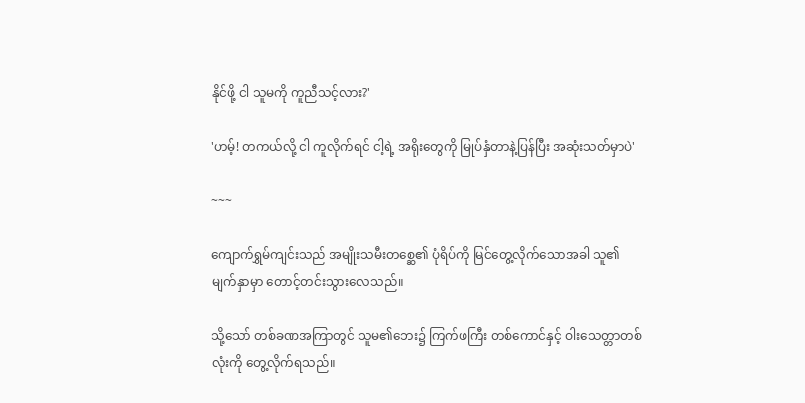နိုင်ဖို့ ငါ သူမကို ကူညီသင့်လား?'

'ဟမ့်! တကယ်လို့ ငါ ကူလိုက်ရင် ငါ့ရဲ့ အရိုးတွေကို မြုပ်နှံတာနဲ့ပြန်ပြီး အဆုံးသတ်မှာပဲ'

~~~

ကျောက်ရွှမ်ကျင်းသည် အမျိုးသမီးတစ္ဆေ၏ ပုံရိပ်ကို မြင်တွေ့လိုက်သောအခါ သူ၏ မျက်နှာမှာ တောင့်တင်းသွားလေသည်။

သို့သော် တစ်ခဏအကြာတွင် သူမ၏ဘေး၌ ကြက်ဖကြီး တစ်ကောင်နှင့် ဝါးသေတ္တာတစ်လုံးကို တွေ့လိုက်ရသည်။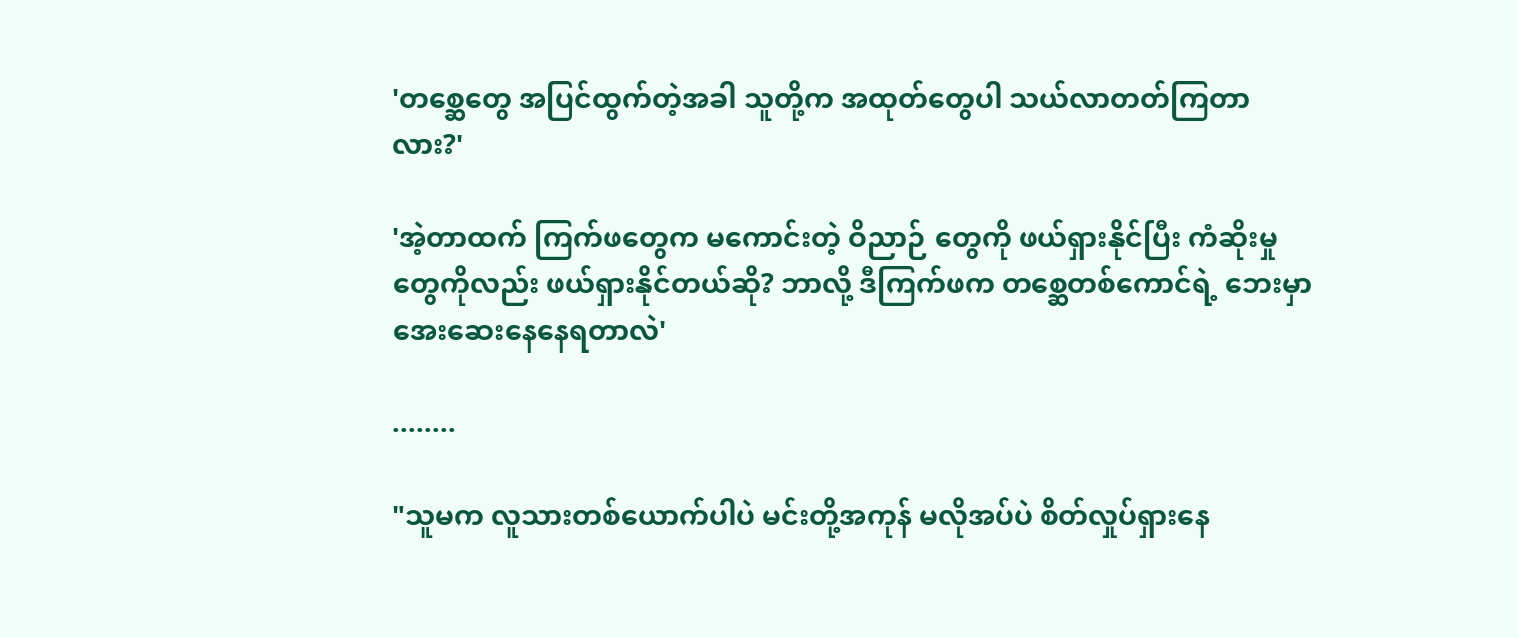'တစ္ဆေတွေ အပြင်ထွက်တဲ့အခါ သူတို့က အထုတ်တွေပါ သယ်လာတတ်ကြတာလား?'

'အဲ့တာထက် ကြက်ဖတွေက မကောင်းတဲ့ ဝိညာဉ် တွေကို ဖယ်ရှားနိုင်ပြီး ကံဆိုးမှုတွေကိုလည်း ဖယ်ရှားနိုင်တယ်ဆို? ဘာလို့ ဒီကြက်ဖက တစ္ဆေတစ်ကောင်ရဲ့ ဘေးမှာ အေးဆေးနေနေရတာလဲ'

........

"သူမက လူသားတစ်ယောက်ပါပဲ မင်းတို့အကုန် မလိုအပ်ပဲ စိတ်လှုပ်ရှားနေ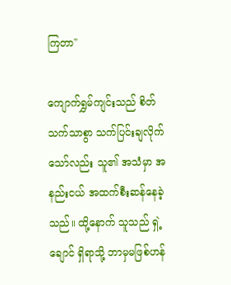ကြတာ"

ကျောက်ရွှမ်ကျင်းသည် စိတ်သက်သာစွာ သက်ပြင်းချလိုက်သော်လည်း သူ၏ အသံမှာ အနည်းငယ် အထက်စီးဆန်နေခဲ့သည်။ ထို့နောက် သူသည် ရှဲ့ချောင် ရှိရာသို့ ဘာမှမဖြစ်ဟန်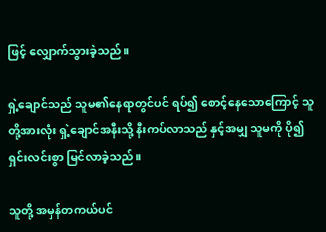ဖြင့် လျှောက်သွားခဲ့သည်။

ရှဲ့ချောင်သည် သူမ၏နေရာတွင်ပင် ရပ်၍ စောင့်နေသောကြောင့် သူတို့အားလုံး ရှဲ့ချောင်အနီးသို့ နီးကပ်လာသည် နှင့်အမျှ သူမကို ပို၍ ရှင်းလင်းစွာ မြင်လာခဲ့သည်။

သူတို့ အမှန်တကယ်ပင်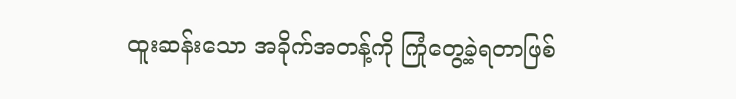ထူးဆန်းသော အခိုက်အတန့်ကို ကြုံတွေ့ခဲ့ရတာဖြစ်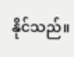နိုင်သည်။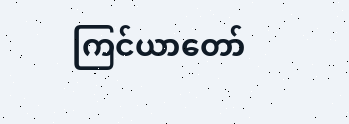ကြင်ယာတော်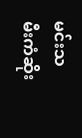မင်းသမီးကံဆိုး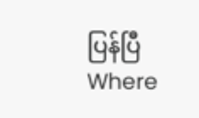ပြန်ပြီWhere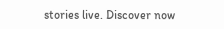stories live. Discover now